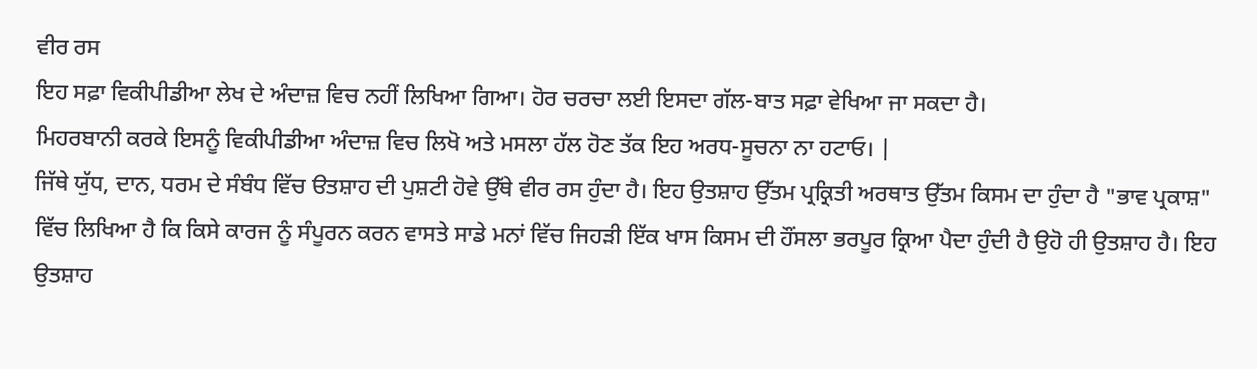ਵੀਰ ਰਸ
ਇਹ ਸਫ਼ਾ ਵਿਕੀਪੀਡੀਆ ਲੇਖ ਦੇ ਅੰਦਾਜ਼ ਵਿਚ ਨਹੀਂ ਲਿਖਿਆ ਗਿਆ। ਹੋਰ ਚਰਚਾ ਲਈ ਇਸਦਾ ਗੱਲ-ਬਾਤ ਸਫ਼ਾ ਵੇਖਿਆ ਜਾ ਸਕਦਾ ਹੈ।
ਮਿਹਰਬਾਨੀ ਕਰਕੇ ਇਸਨੂੰ ਵਿਕੀਪੀਡੀਆ ਅੰਦਾਜ਼ ਵਿਚ ਲਿਖੋ ਅਤੇ ਮਸਲਾ ਹੱਲ ਹੋਣ ਤੱਕ ਇਹ ਅਰਧ-ਸੂਚਨਾ ਨਾ ਹਟਾਓ। |
ਜਿੱਥੇ ਯੁੱਧ, ਦਾਨ, ਧਰਮ ਦੇ ਸੰਬੰਧ ਵਿੱਚ ੳਤਸ਼ਾਹ ਦੀ ਪੁਸ਼ਟੀ ਹੋਵੇ ਉੱਥੇ ਵੀਰ ਰਸ ਹੁੰਦਾ ਹੈ। ਇਹ ਉਤਸ਼ਾਹ ਉੱਤਮ ਪ੍ਰਕ੍ਰਿਤੀ ਅਰਥਾਤ ਉੱਤਮ ਕਿਸਮ ਦਾ ਹੁੰਦਾ ਹੈ "ਭਾਵ ਪ੍ਰਕਾਸ਼" ਵਿੱਚ ਲਿਖਿਆ ਹੈ ਕਿ ਕਿਸੇ ਕਾਰਜ ਨੂੰ ਸੰਪੂਰਨ ਕਰਨ ਵਾਸਤੇ ਸਾਡੇ ਮਨਾਂ ਵਿੱਚ ਜਿਹੜੀ ਇੱਕ ਖਾਸ ਕਿਸਮ ਦੀ ਹੌਂਸਲਾ ਭਰਪੂਰ ਕ੍ਰਿਆ ਪੈਦਾ ਹੁੰਦੀ ਹੈ ਉਹੋ ਹੀ ਉਤਸ਼ਾਹ ਹੈ। ਇਹ ਉਤਸ਼ਾਹ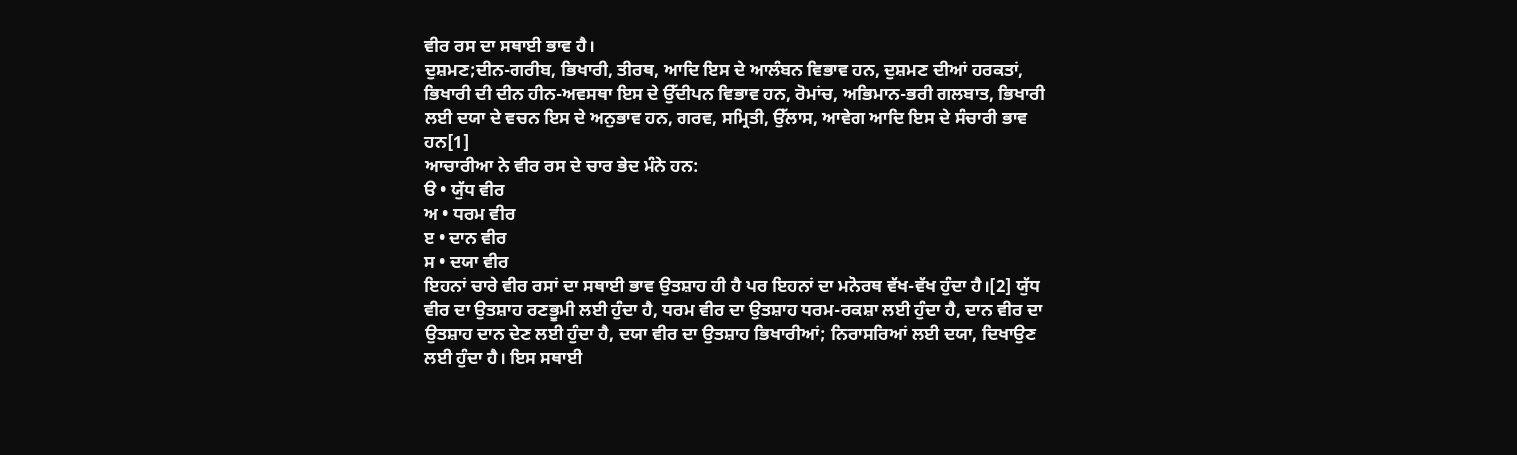ਵੀਰ ਰਸ ਦਾ ਸਥਾਈ ਭਾਵ ਹੈ।
ਦੁਸ਼ਮਣ;ਦੀਨ-ਗਰੀਬ, ਭਿਖਾਰੀ, ਤੀਰਥ, ਆਦਿ ਇਸ ਦੇ ਆਲੰਬਨ ਵਿਭਾਵ ਹਨ, ਦੁਸ਼ਮਣ ਦੀਆਂ ਹਰਕਤਾਂ, ਭਿਖਾਰੀ ਦੀ ਦੀਨ ਹੀਨ-ਅਵਸਥਾ ਇਸ ਦੇ ਉੱਦੀਪਨ ਵਿਭਾਵ ਹਨ, ਰੋਮਾਂਚ, ਅਭਿਮਾਨ-ਭਰੀ ਗਲਬਾਤ, ਭਿਖਾਰੀ ਲਈ ਦਯਾ ਦੇ ਵਚਨ ਇਸ ਦੇ ਅਨੁਭਾਵ ਹਨ, ਗਰਵ, ਸਮ੍ਰਿਤੀ, ਉੱਲਾਸ, ਆਵੇਗ ਆਦਿ ਇਸ ਦੇ ਸੰਚਾਰੀ ਭਾਵ ਹਨ[1]
ਆਚਾਰੀਆ ਨੇ ਵੀਰ ਰਸ ਦੇ ਚਾਰ ਭੇਦ ਮੰਨੇ ਹਨ:
ੳ • ਯੁੱਧ ਵੀਰ
ਅ • ਧਰਮ ਵੀਰ
ੲ • ਦਾਨ ਵੀਰ
ਸ • ਦਯਾ ਵੀਰ
ਇਹਨਾਂ ਚਾਰੇ ਵੀਰ ਰਸਾਂ ਦਾ ਸਥਾਈ ਭਾਵ ਉਤਸ਼ਾਹ ਹੀ ਹੈ ਪਰ ਇਹਨਾਂ ਦਾ ਮਨੋਰਥ ਵੱਖ-ਵੱਖ ਹੁੰਦਾ ਹੈ।[2] ਯੁੱਧ ਵੀਰ ਦਾ ਉਤਸ਼ਾਹ ਰਣਭੂਮੀ ਲਈ ਹੁੰਦਾ ਹੈ, ਧਰਮ ਵੀਰ ਦਾ ਉਤਸ਼ਾਹ ਧਰਮ-ਰਕਸ਼ਾ ਲਈ ਹੁੰਦਾ ਹੈ, ਦਾਨ ਵੀਰ ਦਾ ਉਤਸ਼ਾਹ ਦਾਨ ਦੇਣ ਲਈ ਹੁੰਦਾ ਹੈ, ਦਯਾ ਵੀਰ ਦਾ ਉਤਸ਼ਾਹ ਭਿਖਾਰੀਆਂ; ਨਿਰਾਸਰਿਆਂ ਲਈ ਦਯਾ, ਦਿਖਾਉਣ ਲਈ ਹੁੰਦਾ ਹੈ। ਇਸ ਸਥਾਈ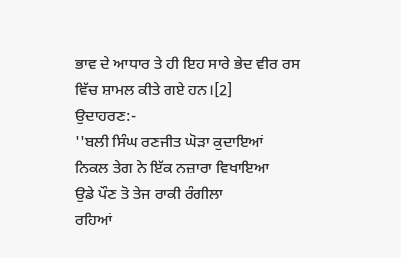ਭਾਵ ਦੇ ਆਧਾਰ ਤੇ ਹੀ ਇਹ ਸਾਰੇ ਭੇਦ ਵੀਰ ਰਸ ਵਿੱਚ ਸ਼ਾਮਲ ਕੀਤੇ ਗਏ ਹਨ।[2]
ਉਦਾਹਰਣ:-
''ਬਲੀ ਸਿੰਘ ਰਣਜੀਤ ਘੋੜਾ ਕੁਦਾਇਆਂ
ਨਿਕਲ ਤੇਗ ਨੇ ਇੱਕ ਨਜ਼ਾਰਾ ਵਿਖਾਇਆ
ਉਡੇ ਪੌਣ ਤੋ ਤੇਜ ਰਾਕੀ ਰੰਗੀਲਾ
ਰਹਿਆਂ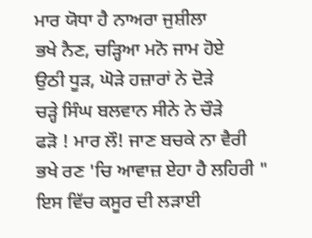ਮਾਰ ਯੋਧਾ ਹੈ ਨਾਅਰਾ ਜੁਸ਼ੀਲਾ
ਭਖੇ ਨੈਣ, ਚੜ੍ਹਿਆ ਮਨੋ ਜਾਮ ਹੋਏ
ਉਠੀ ਧੂੜ, ਘੋੜੇ ਹਜ਼ਾਰਾਂ ਨੇ ਦੋੜੇ
ਚੜ੍ਹੇ ਸਿੰਘ ਬਲਵਾਨ ਸੀਨੇ ਨੇ ਚੌੜੇ
ਫੜੋ ! ਮਾਰ ਲੌ! ਜਾਣ ਬਚਕੇ ਨਾ ਵੈਰੀ
ਭਖੇ ਰਣ 'ਚਿ ਆਵਾਜ਼ ਏਹਾ ਹੈ ਲਹਿਰੀ "
ਇਸ ਵਿੱਚ ਕਸੂਰ ਦੀ ਲੜਾਈ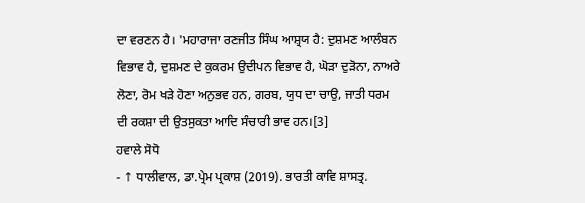ਦਾ ਵਰਣਨ ਹੈ। 'ਮਹਾਰਾਜਾ ਰਣਜੀਤ ਸਿੰਘ ਆਸ਼੍ਰਯ ਹੈ: ਦੁਸ਼ਮਣ ਆਲੰਬਨ ਵਿਭਾਵ ਹੈ, ਦੁਸ਼ਮਣ ਦੇ ਕੁਕਰਮ ਉਦੀਪਨ ਵਿਭਾਵ ਹੈ, ਘੋੜਾ ਦੁੜੋਨਾ, ਨਾਅਰੇ ਲੋਣਾ, ਰੋਮ ਖੜੇ ਹੋਣਾ ਅਨੁਭਵ ਹਨ, ਗਰਬ, ਯੁਧ ਦਾ ਚਾਉ, ਜਾਤੀ ਧਰਮ ਦੀ ਰਕਸ਼ਾ ਦੀ ਉਤਸੁਕਤਾ ਆਦਿ ਸੰਚਾਰੀ ਭਾਵ ਹਨ।[3]
ਹਵਾਲੇ ਸੋਧੋ
- ↑ ਧਾਲੀਵਾਲ, ਡਾ.ਪ੍ਰੇਮ ਪ੍ਰਕਾਸ਼ (2019). ਭਾਰਤੀ ਕਾਵਿ ਸ਼ਾਸਤ੍ਰ.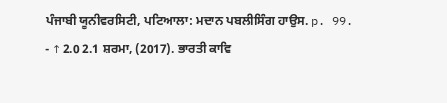ਪੰਜਾਬੀ ਯੂਨੀਵਰਸਿਟੀ, ਪਟਿਆਲਾ: ਮਦਾਨ ਪਬਲੀਸਿੰਗ ਹਾਉਸ. p. 99.
- ↑ 2.0 2.1 ਸ਼ਰਮਾ, (2017). ਭਾਰਤੀ ਕਾਵਿ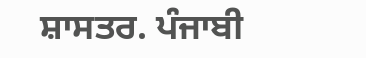ਸ਼ਾਸਤਰ. ਪੰਜਾਬੀ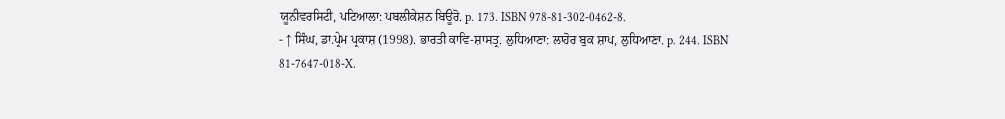ਯੂਨੀਵਰਸਿਟੀ, ਪਟਿਆਲਾ: ਪਬਲੀਕੇਸ਼ਨ ਬਿਊਰੋ. p. 173. ISBN 978-81-302-0462-8.
- ↑ ਸਿੰਘ, ਡਾ.ਪ੍ਰੇਮ ਪ੍ਰਕਾਸ਼ (1998). ਭਾਰਤੀ ਕਾਵਿ-ਸ਼ਾਸਤ੍ਰ. ਲੁਧਿਆਣਾ: ਲਾਹੋਰ ਬੁਕ ਸ਼ਾਪ, ਲੁਧਿਆਣਾ. p. 244. ISBN 81-7647-018-X.